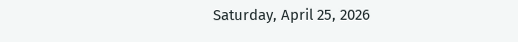Saturday, April 25, 2026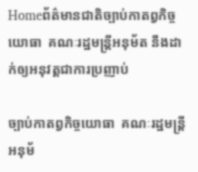Homeព័ត៌មានជាតិច្បាប់កាតព្វកិច្ចយោធា  គណៈរដ្ឋមន្ត្រីអនុម័ត នឹងដាក់ឲ្យអនុវត្តជាការប្រញាប់

ច្បាប់កាតព្វកិច្ចយោធា  គណៈរដ្ឋមន្ត្រីអនុម័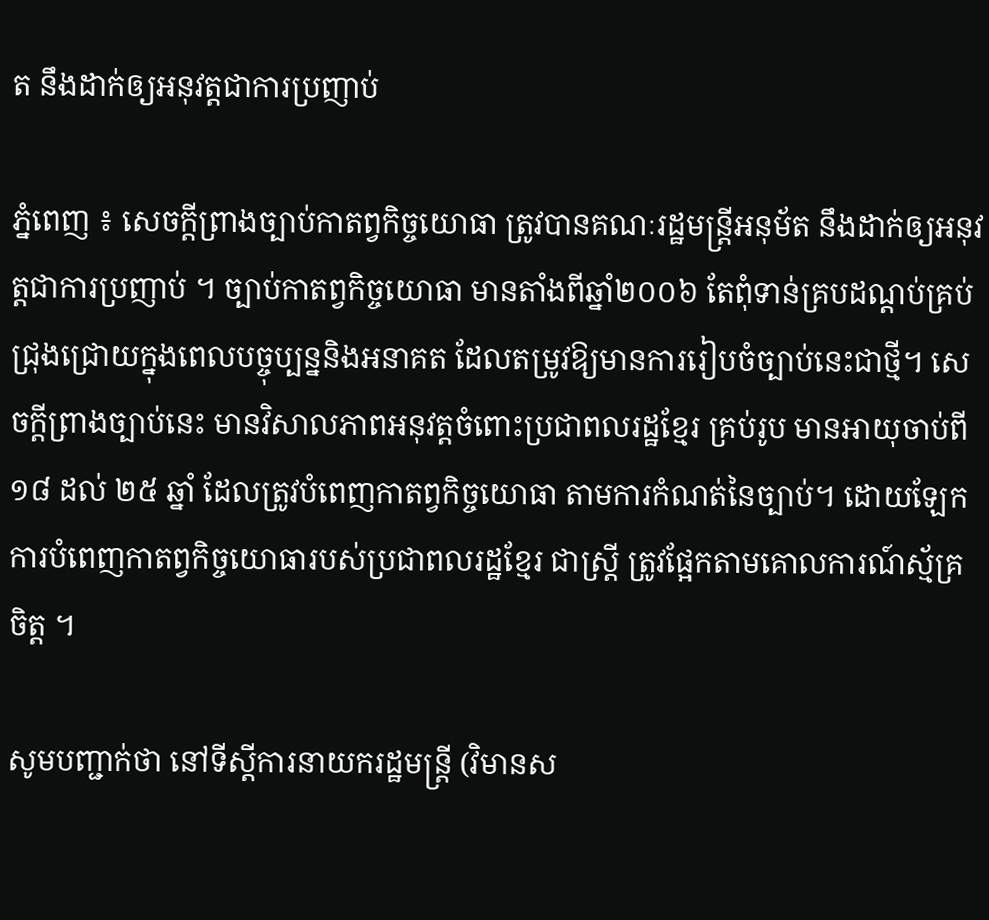ត នឹងដាក់ឲ្យអនុវត្តជាការប្រញាប់

ភ្នំពេញ ៖ សេចក្តីព្រាងច្បាប់កាតព្វកិច្ចយោធា ត្រូវបានគណៈរដ្ឋមន្រ្តីអនុម័ត នឹងដាក់ឲ្យអនុវត្តជាការប្រញាប់ ។ ច្បាប់កាតព្វកិច្ចយោធា មានតាំងពីឆ្នាំ២០០៦ តែពុំទាន់គ្របដណ្ដប់គ្រប់ជ្រុងជ្រោយក្នុងពេលបច្ចុប្បន្ននិងអនាគត ដែលតម្រូវឱ្យមានការរៀបចំច្បាប់នេះជាថ្មី។ សេចក្តីព្រាងច្បាប់នេះ មានវិសាលភាពអនុវត្តចំពោះប្រជាពលរដ្ឋខ្មែរ គ្រប់រូប មានអាយុចាប់ពី ១៨ ដល់ ២៥ ឆ្នាំ ដែលត្រូវបំពេញកាតព្វកិច្ចយោធា តាមការកំណត់នៃច្បាប់។ ដោយឡែក ការបំពេញកាតព្វកិច្ចយោធារបស់ប្រជាពលរដ្ឋខ្មែរ ជាស្ត្រី ត្រូវផ្អែកតាមគោលការណ៍ស្ម័គ្រចិត្ត ។

សូមបញ្ជាក់ថា នៅទីស្តីការនាយករដ្ឋមន្ត្រី (វិមានស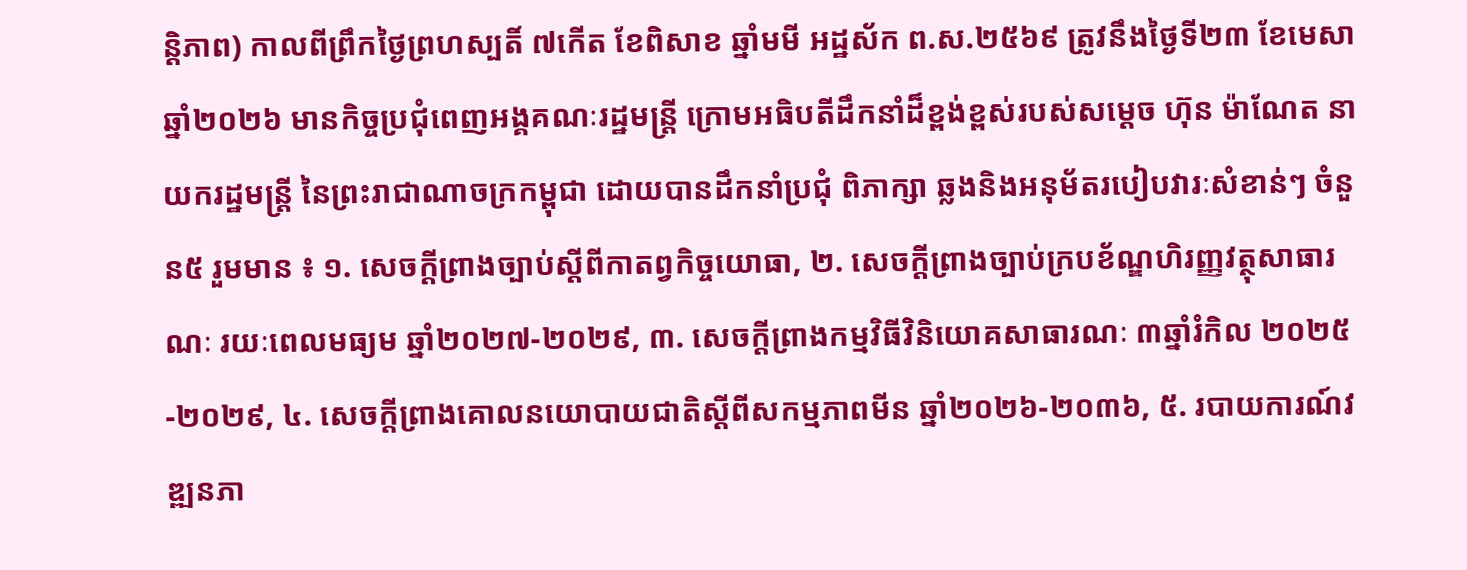ន្តិភាព) កាលពីព្រឹកថ្ងៃព្រហស្បតិ៍ ៧កើត ខែពិសាខ ឆ្នាំមមី អដ្ឋស័ក ព.ស.២៥៦៩ ត្រូវនឹងថ្ងៃទី២៣ ខែមេសា ឆ្នាំ២០២៦ មានកិច្ចប្រជុំពេញអង្គគណៈរដ្ឋមន្ត្រី ក្រោមអធិបតីដឹកនាំដ៏ខ្ពង់ខ្ពស់របស់សម្ដេច ហ៊ុន ម៉ាណែត នាយករដ្ឋមន្ត្រី នៃព្រះរាជាណាចក្រកម្ពុជា ដោយបានដឹកនាំប្រជុំ ពិភាក្សា ឆ្លងនិងអនុម័តរបៀបវារៈសំខាន់ៗ ចំនួន៥ រួមមាន ៖ ១. សេចក្ដីព្រាងច្បាប់ស្ដីពីកាតព្វកិច្ចយោធា, ២. សេចក្ដីព្រាងច្បាប់ក្របខ័ណ្ឌហិរញ្ញវត្ថុសាធារណៈ រយៈពេលមធ្យម ឆ្នាំ២០២៧-២០២៩, ៣. សេចក្ដីព្រាងកម្មវិធីវិនិយោគសាធារណៈ ៣ឆ្នាំរំកិល ២០២៥-២០២៩, ៤. សេចក្ដីព្រាងគោលនយោបាយជាតិស្ដីពីសកម្មភាពមីន ឆ្នាំ២០២៦-២០៣៦, ៥. របាយការណ៍វឌ្ឍនភា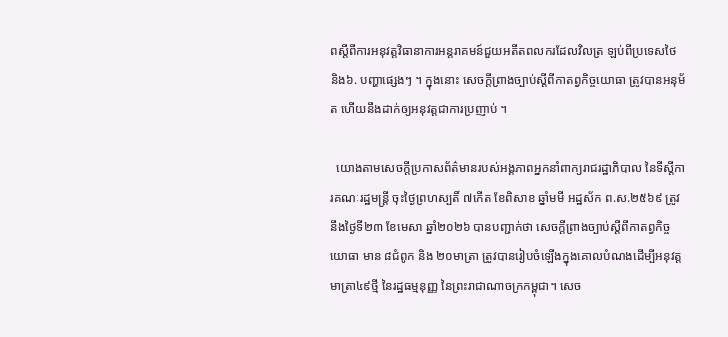ពស្ដីពីការអនុវត្តវិធានាការអន្តរាគមន៍ជួយអតីតពលករដែលវិលត្រ ឡប់ពីប្រទេសថៃ និង៦. បញ្ហាផ្សេងៗ ។ ក្នុងនោះ សេចក្តីព្រាងច្បាប់ស្ដីពីកាតព្វកិច្ចយោធា ត្រូវបានអនុម័ត ហើយនឹងដាក់ឲ្យអនុវត្តជាការប្រញាប់ ។

  យោងតាមសេចក្ដីប្រកាសព័ត៌មានរបស់អង្គភាពអ្នកនាំពាក្យរាជរដ្ឋាភិបាល នៃទីស្ដីការគណៈរដ្ឋមន្រ្តី ចុះថ្ងៃព្រហស្បតិ៍ ៧កើត ខែពិសាខ ឆ្នាំមមី អដ្ឋស័ក ព.ស.២៥៦៩ ត្រូវនឹងថ្ងៃទី២៣ ខែមេសា ឆ្នាំ២០២៦ បានបញ្ជាក់ថា សេចក្តីព្រាងច្បាប់ស្ដីពីកាតព្វកិច្ចយោធា មាន ៨ជំពូក និង ២០មាត្រា ត្រូវបានរៀបចំឡើងក្នុងគោលបំណងដើម្បីអនុវត្តមាត្រា៤៩ថ្មី នៃរដ្ឋធម្មនុញ្ញ នៃព្រះរាជាណាចក្រកម្ពុជា។ សេច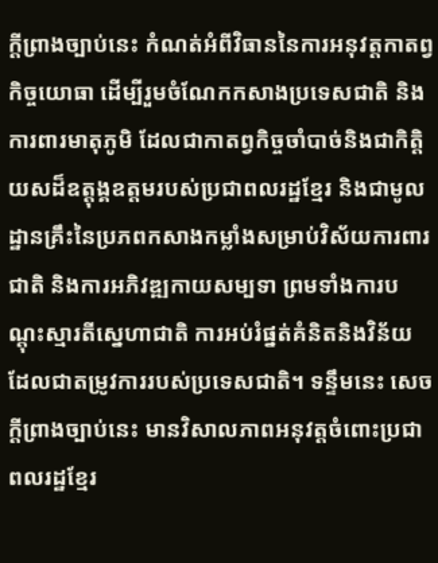ក្តីព្រាងច្បាប់នេះ កំណត់អំពីវិធាននៃការអនុវត្តកាតព្វកិច្ចយោធា ដើម្បីរួមចំណែកកសាងប្រទេសជាតិ និងការពារមាតុភូមិ ដែលជាកាតព្វកិច្ចចាំបាច់និងជាកិត្តិយសដ៏ឧត្តុង្គឧត្តមរបស់ប្រជាពលរដ្ឋខ្មែរ និងជាមូលដ្ឋានគ្រឹះនៃប្រភពកសាងកម្លាំងសម្រាប់វិស័យការពារជាតិ និងការអភិវឌ្ឍកាយសម្បទា ព្រមទាំងការបណ្តុះស្មារតីស្នេហាជាតិ ការអប់រំផ្នត់គំនិតនិងវិន័យ ដែលជាតម្រូវការរបស់ប្រទេសជាតិ។ ទន្ទឹមនេះ សេចក្តីព្រាងច្បាប់នេះ មានវិសាលភាពអនុវត្តចំពោះប្រជា ពលរដ្ឋខ្មែរ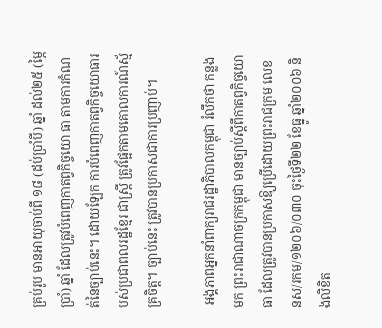គ្រប់រូប មានអាយុចាប់ពី ១៨ (ដប់ប្រាំបី) ឆ្នាំ ដល់២៥ (ម្ភៃប្រាំ) ឆ្នាំ ដែលត្រូវបំពេញកាតព្វកិច្ចយោ ធា តាមការកំណត់នៃច្បាប់នេះ។ ដោយឡែក ការបំពេញកាតព្វកិច្ចយោធារបស់ប្រជាពលរដ្ឋខ្មែរ ជាស្ត្រី ត្រូវផ្អែកតាមគោលការណ៍ស្ម័គ្រចិត្ត។ ច្បាប់នេះ ត្រូវបានប្រកាសជាការប្រញាប់។

 អង្គភាពអ្នកនាំពាក្យរាជរដ្ឋាភិបាលកម្ពុជា រំលឹកថា កន្លងមក ព្រះរាជាណាចក្រកម្ពុជា មានច្បាប់ស្តីពីកាតព្វកិច្ចយោធា ដែលត្រូវបានប្រកាសឱ្យប្រើដោយព្រះរាជក្រម លេខ នស/រកម/១២០៦/០៣០ ចុះថ្ងៃទី២២ ខែធ្នូ ឆ្នាំ២០០៦ និងលិខិត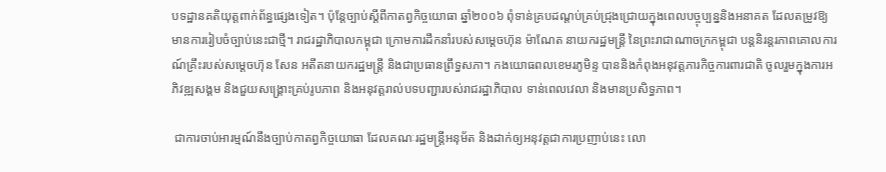បទដ្ឋានគតិយុត្តពាក់ព័ន្ធផ្សេងទៀត។ ប៉ុន្តែច្បាប់ស្តីពីកាតព្វកិច្ចយោធា ឆ្នាំ២០០៦ ពុំទាន់គ្របដណ្ដប់គ្រប់ជ្រុងជ្រោយក្នុងពេលបច្ចុប្បន្ននិងអនាគត ដែលតម្រូវឱ្យមានការរៀបចំច្បាប់នេះជាថ្មី។ រាជរដ្ឋាភិបាលកម្ពុជា ក្រោមការដឹកនាំរបស់សម្តេចហ៊ុន ម៉ាណែត នាយករដ្ឋមន្ត្រី នៃព្រះរាជាណាចក្រកម្ពុជា បន្តនិរន្តរភាពគោលការណ៍គ្រឹះរបស់សម្តេចហ៊ុន សែន អតីតនាយករដ្ឋមន្ត្រី និងជាប្រធានព្រឹទ្ធសភា។ កងយោធពលខេមរភូមិន្ទ បាននិងកំពុងអនុវត្តភារកិច្ចការពារជាតិ ចូលរួមក្នុងការអភិវឌ្ឍសង្គម និងជួយសង្គ្រោះគ្រប់រូបភាព និងអនុវត្តរាល់បទបញ្ជារបស់រាជរដ្ឋាភិបាល ទាន់ពេលវេលា និងមានប្រសិទ្ធភាព។

 ជាការចាប់អារម្មណ៍នឹងច្បាប់កាតព្វកិច្ចយោធា ដែលគណៈរដ្ឋមន្រ្តីអនុម័ត និងដាក់ឲ្យអនុវត្តជាការប្រញាប់នេះ លោ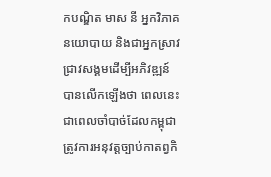កបណ្ឌិត មាស នី អ្នកវិភាគនយោបាយ និងជាអ្នកស្រាវជ្រាវសង្គមដើម្បីអភិវឌ្ឍន៍ បានលើកឡើងថា ពេលនេះ ជាពេលចាំបាច់ដែលកម្ពុជា ត្រូវការអនុវត្តច្បាប់កាតព្វកិ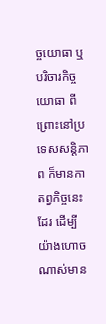ច្ចយោធា ឬបរិចារកិច្ចយោធា ពីព្រោះនៅប្រទេសសន្តិភាព ក៏មានកាតព្វកិច្ចនេះដែរ ដើម្បីយ៉ាងហោចណាស់មាន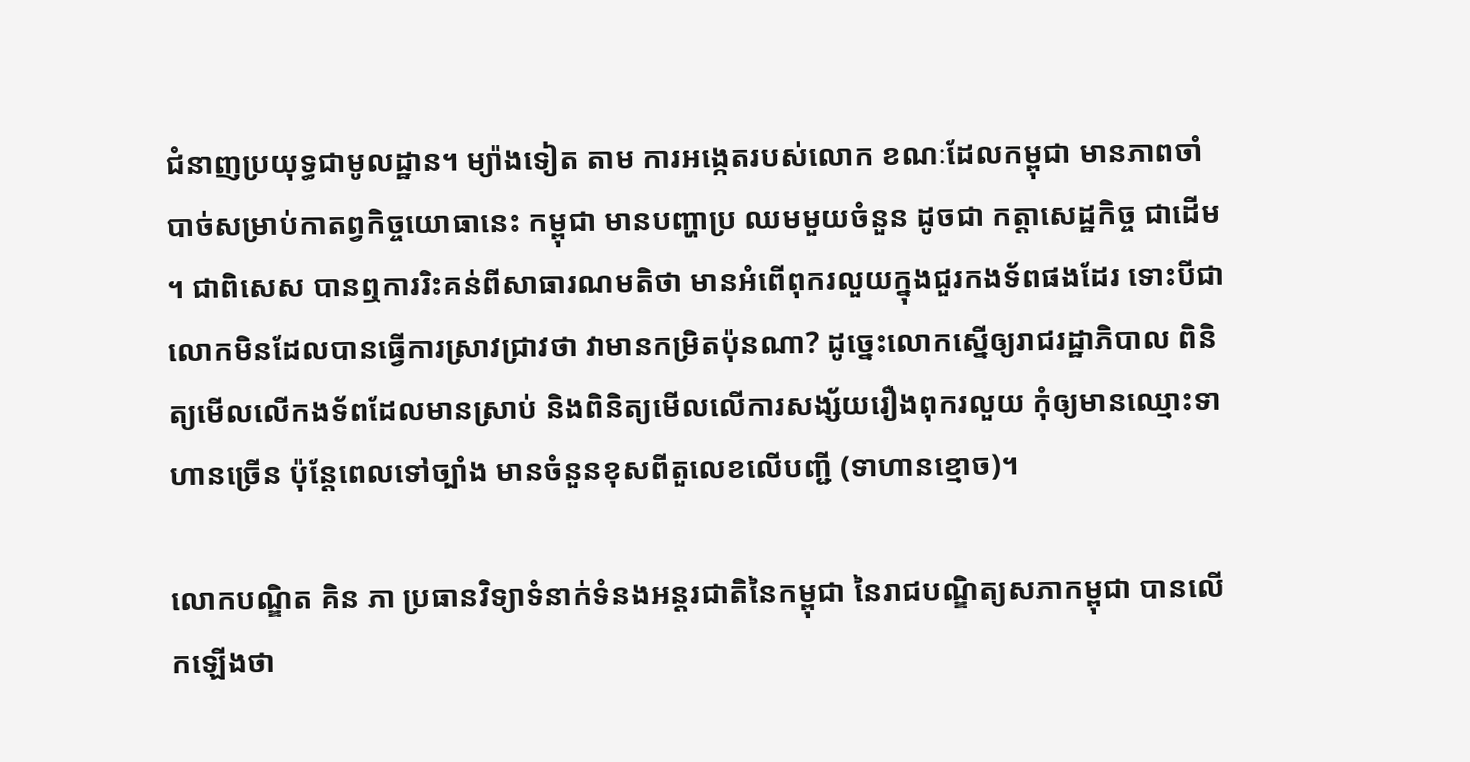ជំនាញប្រយុទ្ធជាមូលដ្ឋាន។ ម្យ៉ាងទៀត តាម ការអង្កេតរបស់លោក ខណៈដែលកម្ពុជា មានភាពចាំបាច់សម្រាប់កាតព្វកិច្ចយោធានេះ កម្ពុជា មានបញ្ហាប្រ ឈមមួយចំនួន ដូចជា កត្តាសេដ្ឋកិច្ច ជាដើម ។ ជាពិសេស បានឮការរិះគន់ពីសាធារណមតិថា មានអំពើពុករលួយក្នុងជួរកងទ័ពផងដែរ ទោះបីជាលោកមិនដែលបានធ្វើការស្រាវជ្រាវថា វាមានកម្រិតប៉ុនណា? ដូច្នេះលោកស្នើឲ្យរាជរដ្ឋាភិបាល ពិនិត្យមើលលើកងទ័ពដែលមានស្រាប់ និងពិនិត្យមើលលើការសង្ស័យរឿងពុករលួយ កុំឲ្យមានឈ្មោះទាហានច្រើន ប៉ុន្តែពេលទៅច្បាំង មានចំនួនខុសពីតួលេខលើបញ្ជី (ទាហានខ្មោច)។

លោកបណ្ឌិត គិន ភា ប្រធានវិទ្យាទំនាក់ទំនងអន្តរជាតិនៃកម្ពុជា នៃរាជបណ្ឌិត្យសភាកម្ពុជា បានលើកឡើងថា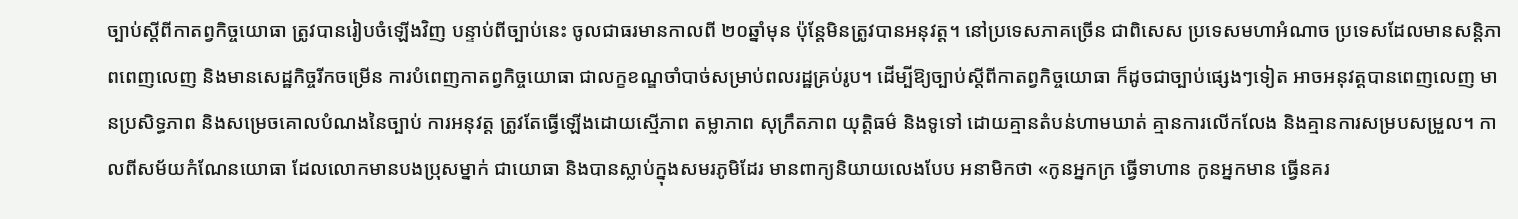ច្បាប់ស្តីពីកាតព្វកិច្ចយោធា ត្រូវបានរៀបចំឡើងវិញ បន្ទាប់ពីច្បាប់នេះ ចូលជាធរមានកាលពី ២០ឆ្នាំមុន ប៉ុន្តែមិនត្រូវបានអនុវត្ត។ នៅប្រទេសភាគច្រើន ជាពិសេស ប្រទេសមហាអំណាច ប្រទេសដែលមានសន្តិភាពពេញលេញ និងមានសេដ្ឋកិច្ចរីកចម្រើន ការបំពេញកាតព្វកិច្ចយោធា ជាលក្ខខណ្ឌចាំបាច់សម្រាប់ពលរដ្ឋគ្រប់រូប។ ដើម្បីឱ្យច្បាប់ស្តីពីកាតព្វកិច្ចយោធា ក៏ដូចជាច្បាប់ផ្សេងៗទៀត អាចអនុវត្តបានពេញលេញ មានប្រសិទ្ធភាព និងសម្រេចគោលបំណងនៃច្បាប់ ការអនុវត្ត ត្រូវតែធ្វើឡើងដោយស្មើភាព តម្លាភាព សុក្រឹតភាព យុត្តិធម៌ និងទូទៅ ដោយគ្មានតំបន់ហាមឃាត់ គ្មានការលើកលែង និងគ្មានការសម្របសម្រួល។ កាលពីសម័យកំណែនយោធា ដែលលោកមានបងប្រុសម្នាក់ ជាយោធា និងបានស្លាប់ក្នុងសមរភូមិដែរ មានពាក្យនិយាយលេងបែប អនាមិកថា «កូនអ្នកក្រ ធ្វើទាហាន កូនអ្នកមាន ធ្វើនគរ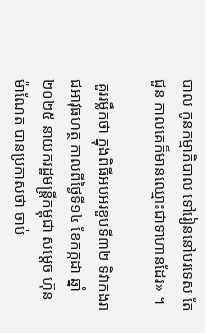បាល កូនកម្មាភិបាល ទៅរៀននៅបរទេស តែជួន កាលគេក៏មានឈ្មោះជាទាហានដែរ» ។

 គួររម្លឹកថា ក្នុងពិធីអបអរខួបទី៣២ ទិវាកងរាជអាវុធហត្ថ កាលពីថ្ងៃទី១៤ ខែកក្កដា ឆ្នាំ២០២៥ នាយករដ្ឋមន្ត្រីកម្ពុជា សម្ដេច ហ៊ុន ម៉ាណែត បានប្រកាសថា ចាប់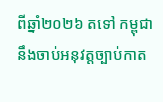ពីឆ្នាំ២០២៦ តទៅ កម្ពុជា នឹងចាប់អនុវត្តច្បាប់កាត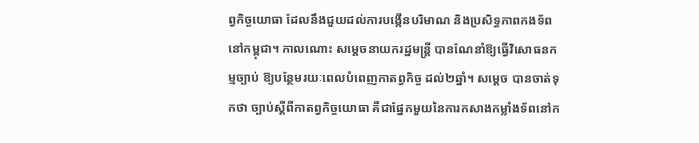ព្វកិច្ចយោធា ដែលនឹងជួយដល់ការបង្កើនបរិមាណ និងប្រសិទ្ធភាពកងទ័ពនៅកម្ពុជា។ កាលណោះ សម្ដេចនាយករដ្ឋមន្ត្រី បានណែនាំឱ្យធ្វើវិសោធនកម្មច្បាប់ ឱ្យបន្ថែមរយៈពេលបំពេញកាតព្វកិច្ច ដល់២ឆ្នាំ។ សម្ដេច បានចាត់ទុកថា ច្បាប់ស្ដីពីកាតព្វកិច្ចយោធា គឺជាផ្នែកមួយនៃការកសាងកម្លាំងទ័ពនៅក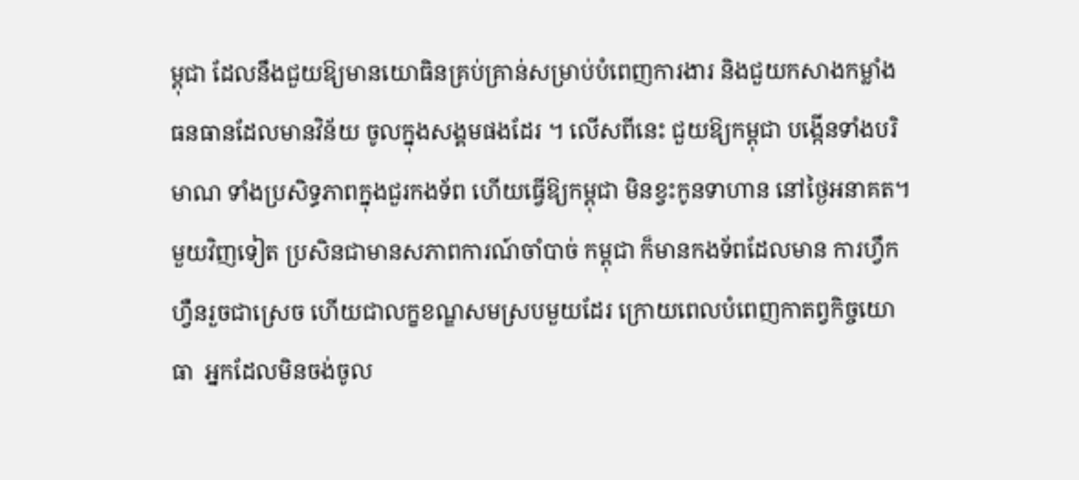ម្ពុជា ដែលនឹងជួយឱ្យមានយោធិនគ្រប់គ្រាន់សម្រាប់បំពេញការងារ និងជួយកសាងកម្លាំងធនធានដែលមានវិន័យ ចូលក្នុងសង្គមផងដែរ ។ លើសពីនេះ ជួយឱ្យកម្ពុជា បង្កើនទាំងបរិមាណ ទាំងប្រសិទ្ធភាពក្នុងជួរកងទ័ព ហើយធ្វើឱ្យកម្ពុជា មិនខ្វះកូនទាហាន នៅថ្ងៃអនាគត។ មួយវិញទៀត ប្រសិនជាមានសភាពការណ៍ចាំបាច់ កម្ពុជា ក៏មានកងទ័ពដែលមាន ការហ្វឹកហ្វឺនរួចជាស្រេច ហើយជាលក្ខខណ្ឌសមស្របមួយដែរ ក្រោយពេលបំពេញកាតព្វកិច្ចយោធា  អ្នកដែលមិនចង់ចូល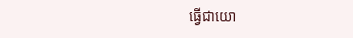ធ្វើជាយោ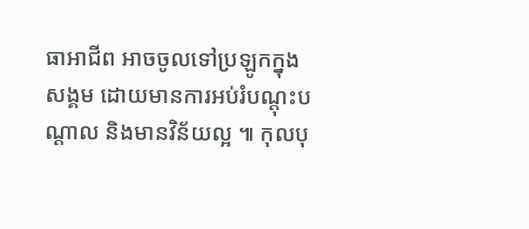ធាអាជីព អាចចូលទៅប្រឡូកក្នុងសង្គម ដោយមានការអប់រំបណ្ដុះបណ្ដាល និងមានវិន័យល្អ ៕ កុលបុ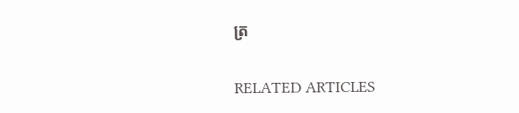ត្រ

RELATED ARTICLES